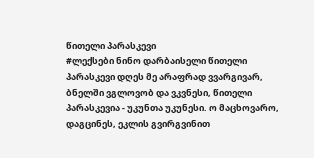წითელი პარასკევი
#ლექსები ნინო დარბაისელი წითელი პარასკევი დღეს მე არაფრად ვვარგივარ, ბნელში ვგლოვობ და ვკვნესი, წითელი პარასკევია - უკუნთა უკუნესი. ო მაცხოვარო, დაგცინეს, ეკლის გვირგვინით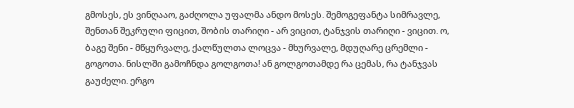გმოსეს, ეს ვინღააო, გაძღოლა უფალმა ანდო მოსეს. შემოგეფანტა სიმრავლე, შენთან შეკრული ფიცით, შობის თარიღი - არ ვიცით, ტანჯვის თარიღი - ვიცით. ო, ბაგე შენი - მწყურვალე, ქალწულთა ლოცვა - მხურვალე, მდუღარე ცრემლი - გოგოთა. ნისლში გამოჩნდა გოლგოთა! ან გოლგოთამდე რა ცემას, რა ტანჯვას გაუძელი. ერგო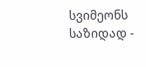სვიმეონს საზიდად -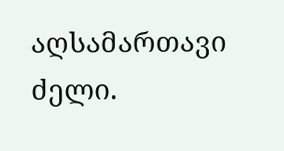აღსამართავი ძელი.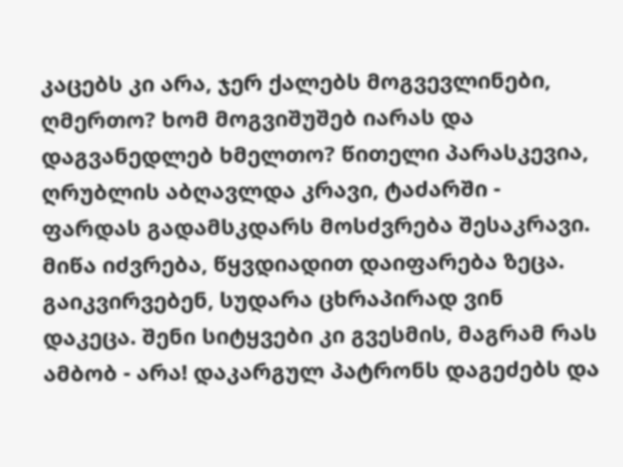კაცებს კი არა, ჯერ ქალებს მოგვევლინები, ღმერთო? ხომ მოგვიშუშებ იარას და დაგვანედლებ ხმელთო? წითელი პარასკევია, ღრუბლის აბღავლდა კრავი, ტაძარში - ფარდას გადამსკდარს მოსძვრება შესაკრავი. მიწა იძვრება, წყვდიადით დაიფარება ზეცა. გაიკვირვებენ, სუდარა ცხრაპირად ვინ დაკეცა. შენი სიტყვები კი გვესმის, მაგრამ რას ამბობ - არა! დაკარგულ პატრონს დაგეძებს და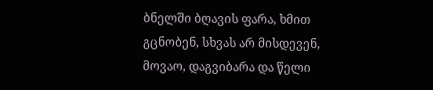ბნელში ბღავის ფარა, ხმით გცნობენ, სხვას არ მისდევენ, მოვაო, დაგვიბარა და წელი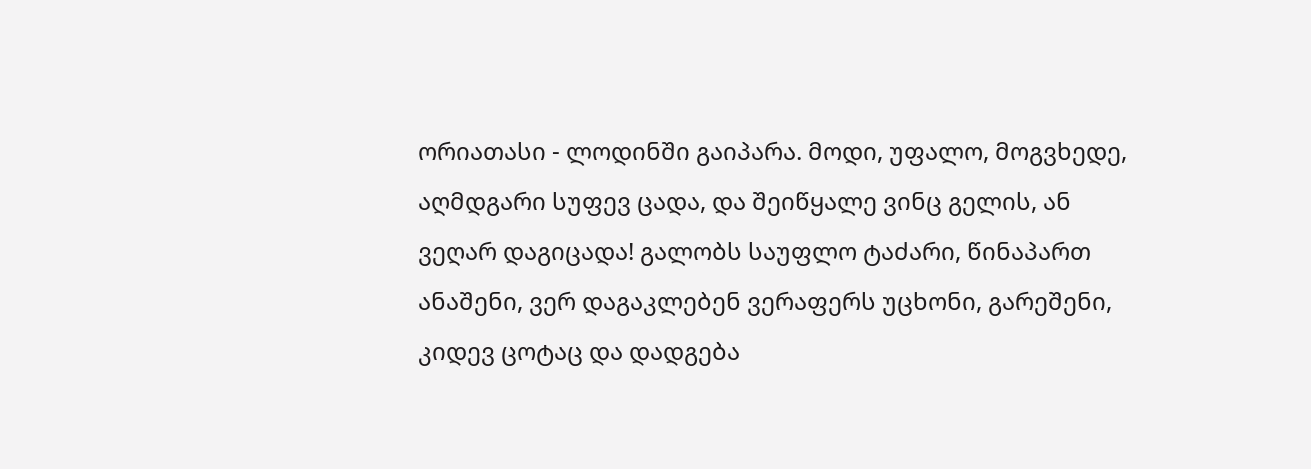ორიათასი - ლოდინში გაიპარა. მოდი, უფალო, მოგვხედე, აღმდგარი სუფევ ცადა, და შეიწყალე ვინც გელის, ან ვეღარ დაგიცადა! გალობს საუფლო ტაძარი, წინაპართ ანაშენი, ვერ დაგაკლებენ ვერაფერს უცხონი, გარეშენი, კიდევ ცოტაც და დადგება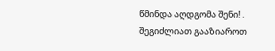წმინდა აღდგომა შენი! .
შეგიძლიათ გააზიაროთ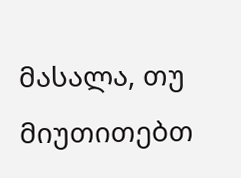მასალა, თუ მიუთითებთ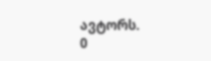ავტორს.
0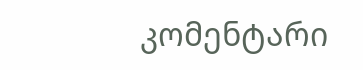კომენტარი